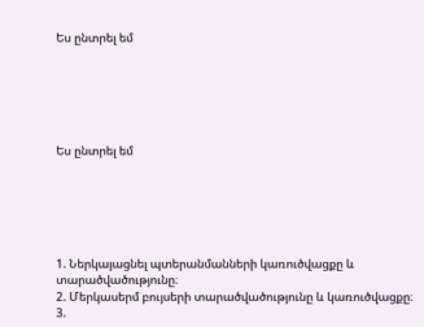Ես ընտրել եմ






Ես ընտրել եմ






1. Ներկայացնել պտերանմանների կառուծվացքը և տարածվածությունը։
2. Մերկասերմ բույսերի տարածվածությունը և կառուծվացքը։
3.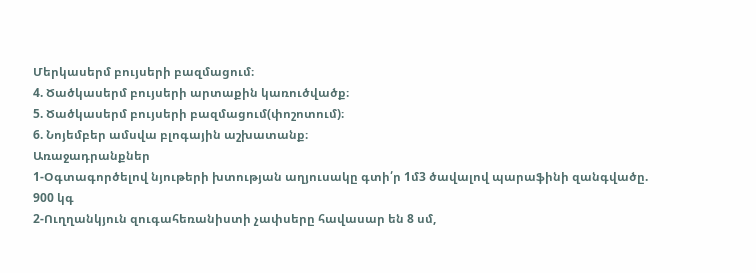Մերկասերմ բույսերի բազմացում։
4. Ծածկասերմ բույսերի արտաքին կառուծվածք։
5. Ծածկասերմ բույսերի բազմացում(փոշոտում)։
6. Նոյեմբեր ամսվա բլոգային աշխատանք։
Առաջադրանքներ
1-Օգտագործելով նյութերի խտության աղյուսակը գտի՛ր 1մ3 ծավալով պարաֆինի զանգվածը.
900 կգ
2-Ուղղանկյուն զուգահեռանիստի չափսերը հավասար են 8 սմ,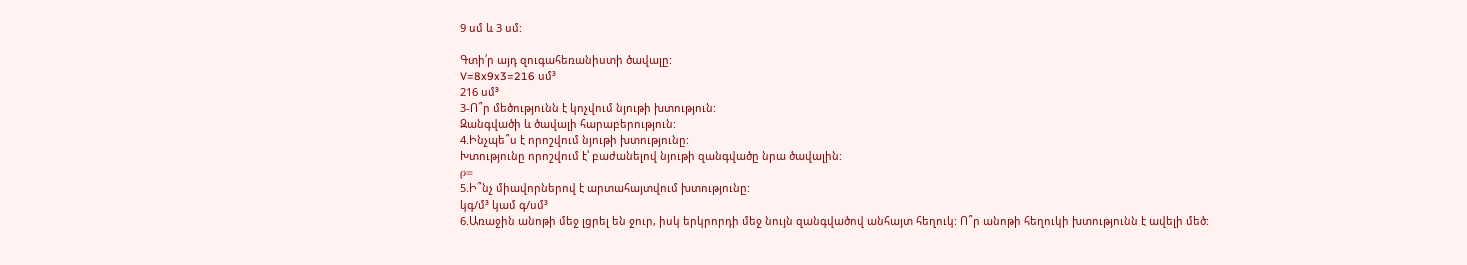9 սմ և 3 սմ:

Գտի՛ր այդ զուգահեռանիստի ծավալը:
V=8x9x3=216 սմ³
216 սմ³
3-Ո՞ր մեծությունն է կոչվում նյութի խտություն:
Զանգվածի և ծավալի հարաբերություն:
4.Ինչպե՞ս է որոշվում նյութի խտությունը:
Խտությունը որոշվում է՝ բաժանելով նյութի զանգվածը նրա ծավալին:
ρ=
5.Ի՞նչ միավորներով է արտահայտվում խտությունը:
կգ/մ³ կամ գ/սմ³
6.Առաջին անոթի մեջ լցրել են ջուր, իսկ երկրորդի մեջ նույն զանգվածով անհայտ հեղուկ: Ո՞ր անոթի հեղուկի խտությունն է ավելի մեծ: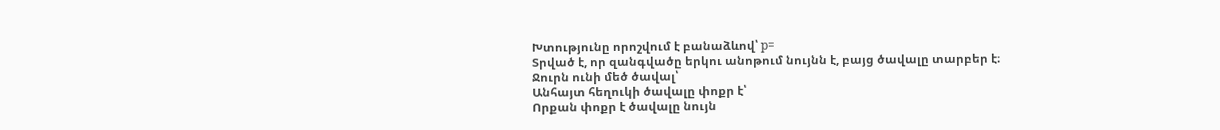Խտությունը որոշվում է բանաձևով՝ p=
Տրված է, որ զանգվածը երկու անոթում նույնն է, բայց ծավալը տարբեր է։
Ջուրն ունի մեծ ծավալ՝
Անհայտ հեղուկի ծավալը փոքր է՝
Որքան փոքր է ծավալը նույն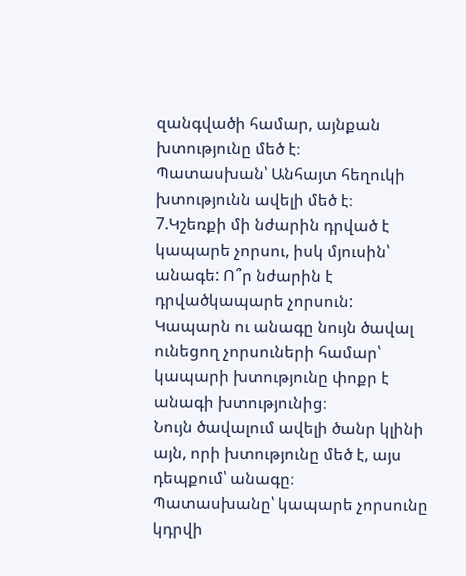զանգվածի համար, այնքան խտությունը մեծ է։
Պատասխան՝ Անհայտ հեղուկի խտությունն ավելի մեծ է։
7.Կշեռքի մի նժարին դրված է կապարե չորսու, իսկ մյուսին՝ անագե: Ո՞ր նժարին է դրվածկապարե չորսուն:
Կապարն ու անագը նույն ծավալ ունեցող չորսուների համար՝ կապարի խտությունը փոքր է անագի խտությունից։
Նույն ծավալում ավելի ծանր կլինի այն, որի խտությունը մեծ է, այս դեպքում՝ անագը։
Պատասխանը՝ կապարե չորսունը կդրվի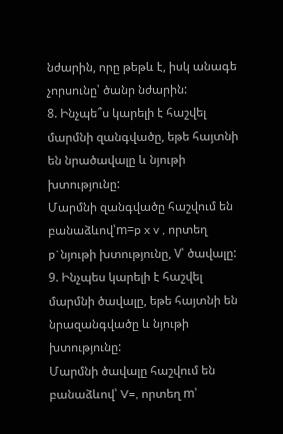նժարին, որը թեթև է, իսկ անագե չորսունը՝ ծանր նժարին:
8. Ինչպե՞ս կարելի է հաշվել մարմնի զանգվածը, եթե հայտնի են նրածավալը և նյութի խտությունը:
Մարմնի զանգվածը հաշվում են բանաձևով՝m=p x v , որտեղ p`նյութի խտությունը, V՝ ծավալը:
9. Ինչպես կարելի է հաշվել մարմնի ծավալը, եթե հայտնի են նրազանգվածը և նյութի խտությունը:
Մարմնի ծավալը հաշվում են բանաձևով՝ V=, որտեղ m՝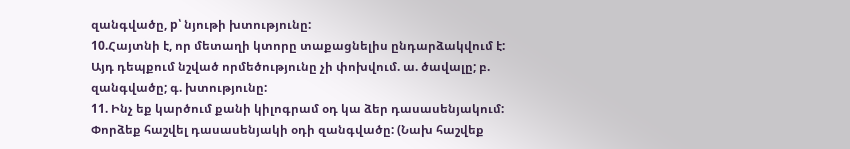զանգվածը, p՝ նյութի խտությունը:
10.Հայտնի է, որ մետաղի կտորը տաքացնելիս ընդարձակվում է: Այդ դեպքում նշված որմեծությունը չի փոխվում. ա. ծավալը; բ. զանգվածը; գ. խտությունը:
11. Ինչ եք կարծում քանի կիլոգրամ օդ կա ձեր դասասենյակում: Փորձեք հաշվել դասասենյակի օդի զանգվածը: (Նախ հաշվեք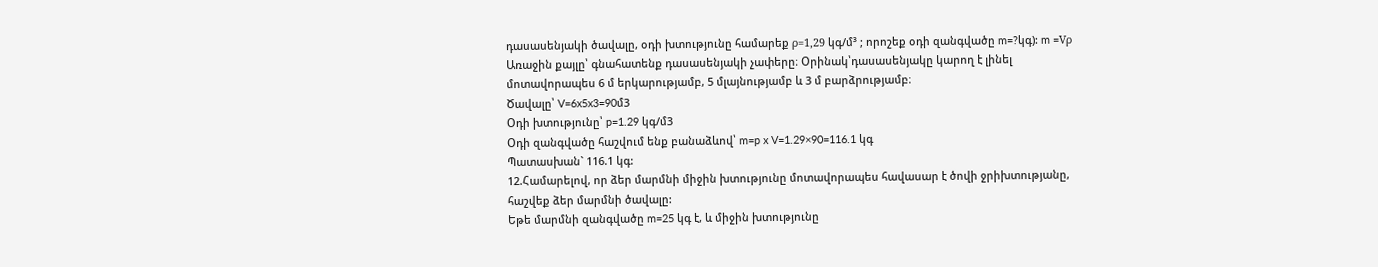դասասենյակի ծավալը, օդի խտությունը համարեք ρ=1,29 կգ/մ³ ; որոշեք օդի զանգվածը m=?կգ): m =Vρ
Առաջին քայլը՝ գնահատենք դասասենյակի չափերը։ Օրինակ՝դասասենյակը կարող է լինել մոտավորապես 6 մ երկարությամբ, 5 մլայնությամբ և 3 մ բարձրությամբ։
Ծավալը՝ V=6x5x3=90մ3
Օդի խտությունը՝ p=1.29 կգ/մ3
Օդի զանգվածը հաշվում ենք բանաձևով՝ m=p x V=1.29×90=116.1 կգ
Պատասխան` 116.1 կգ:
12.Համարելով, որ ձեր մարմնի միջին խտությունը մոտավորապես հավասար է ծովի ջրիխտությանը, հաշվեք ձեր մարմնի ծավալը:
Եթե մարմնի զանգվածը m=25 կգ է, և միջին խտությունը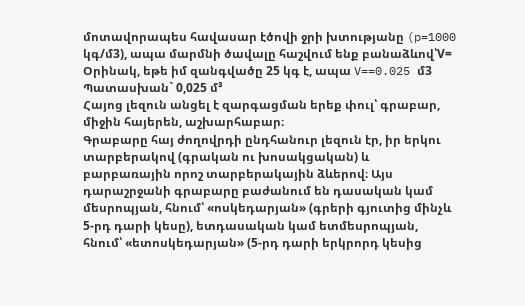մոտավորապես հավասար էծովի ջրի խտությանը (p=1000 կգ/մ3), ապա մարմնի ծավալը հաշվում ենք բանաձևով՝V=
Օրինակ, եթե իմ զանգվածը 25 կգ է, ապա V==0.025 մ3
Պատասխան` 0,025 մ³
Հայոց լեզուն անցել է զարգացման երեք փուլ՝ գրաբար, միջին հայերեն, աշխարհաբար։
Գրաբարը հայ ժողովրդի ընդհանուր լեզուն էր, իր երկու տարբերակով (գրական ու խոսակցական) և բարբառային որոշ տարբերակային ձևերով։ Այս դարաշրջանի գրաբարը բաժանում են դասական կամ մեսրոպյան, հնում՝ «ոսկեդարյան» (գրերի գյուտից մինչև 5-րդ դարի կեսը), ետդասական կամ ետմեսրոպյան, հնում՝ «ետոսկեդարյան» (5-րդ դարի երկրորդ կեսից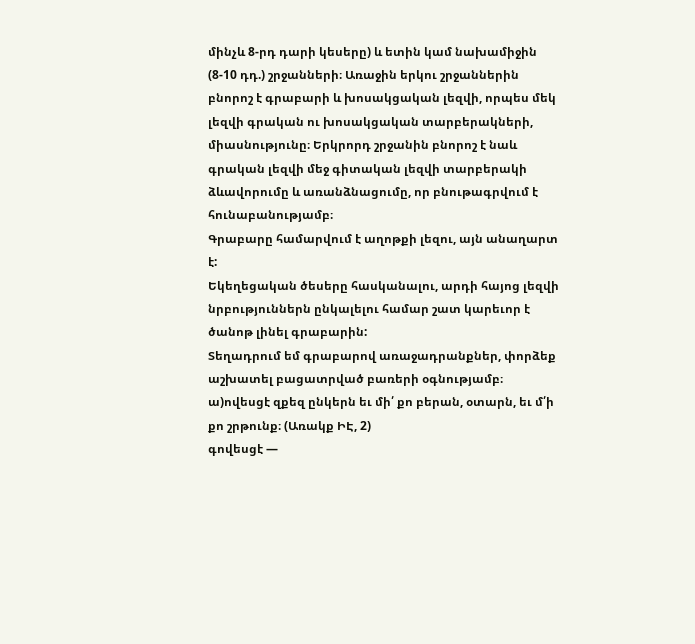մինչև 8-րդ դարի կեսերը) և ետին կամ նախամիջին (8-10 դդ.) շրջանների։ Առաջին երկու շրջաններին բնորոշ է գրաբարի և խոսակցական լեզվի, որպես մեկ լեզվի գրական ու խոսակցական տարբերակների, միասնությունը։ Երկրորդ շրջանին բնորոշ է նաև գրական լեզվի մեջ գիտական լեզվի տարբերակի ձևավորումը և առանձնացումը, որ բնութագրվում է հունաբանությամբ։
Գրաբարը համարվում է աղոթքի լեզու, այն անաղարտ է:
Եկեղեցական ծեսերը հասկանալու, արդի հայոց լեզվի նրբություններն ընկալելու համար շատ կարեւոր է ծանոթ լինել գրաբարին:
Տեղադրում եմ գրաբարով առաջադրանքներ, փորձեք աշխատել բացատրված բառերի օգնությամբ։
ա)ովեսցէ զքեզ ընկերն եւ մի՛ քո բերան, օտարն, եւ մ՛ի քո շրթունք։ (Առակք ԻԷ, 2)
գովեսցէ —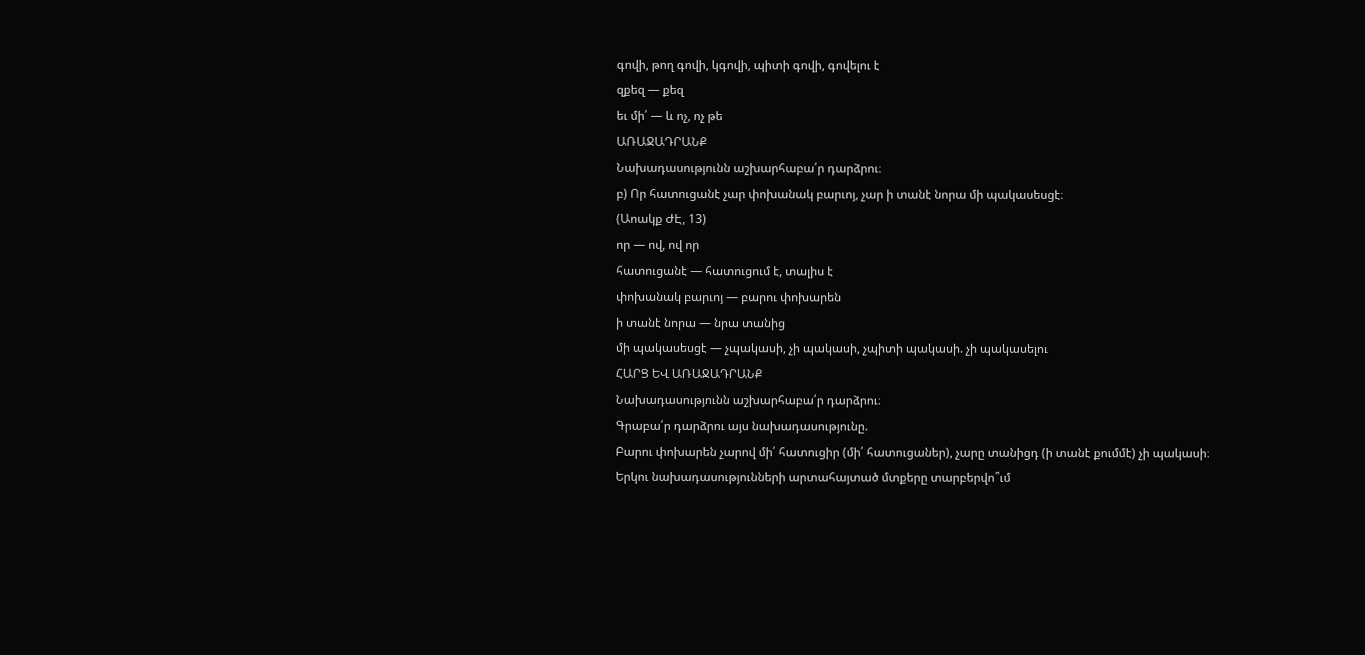գովի, թող գովի, կգովի, պիտի գովի, գովելու է
զքեզ — քեզ
եւ մի՛ — և ոչ, ոչ թե
ԱՌԱՋԱԴՐԱՆՔ
Նախադասությունն աշխարհաբա՛ր դարձրու։
բ) Որ հատուցանէ չար փոխանակ բարւոյ, չար ի տանէ նորա մի պակասեսցէ։
(Աոակք ԺԷ, 13)
որ — ով, ով որ
հատուցանէ — հատուցում է, տալիս է
փոխանակ բարւոյ — բարու փոխարեն
ի տանէ նորա — նրա տանից
մի պակասեսցէ — չպակասի, չի պակասի, չպիտի պակասի. չի պակասելու
ՀԱՐՑ ԵՎ ԱՌԱՋԱԴՐԱՆՔ
Նախադասությունն աշխարհաբա՛ր դարձրու։
Գրաբա՛ր դարձրու այս նախադասությունը.
Բարու փոխարեն չարով մի՛ հատուցիր (մի՛ հատուցաներ), չարը տանիցդ (ի տանէ քումմէ) չի պակասի։
Երկու նախադասությունների արտահայտած մտքերը տարբերվո՞ւմ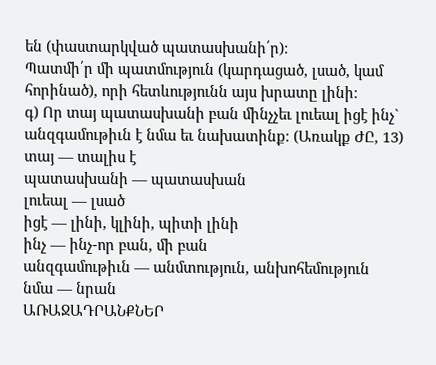են (փաստարկված պատասխանի՛ր)։
Պատմի՛ր մի պատմություն (կարդացած, լսած, կամ հորինած), որի հետևությունն այս խրատը լինի։
գ) Որ տայ պատասխանի բան մինչչեւ լուեալ իցէ ինչ` անզգամութիւն է նմա եւ նախատինք։ (Առակք ԺԸ, 13)
տայ — տալիս է
պատասխանի — պատասխան
լուեալ — լսած
իցէ — լինի, կլինի, պիտի լինի
ինչ — ինչ-որ բան, մի բան
անզգամութիւն — անմտություն, անխոհեմություն
նմա — նրան
ԱՌԱՋԱԴՐԱՆՔՆԵՐ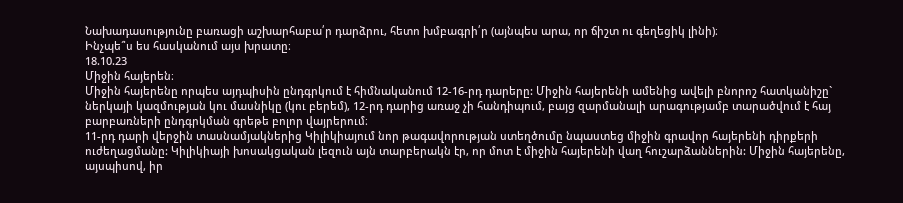Նախադասությունը բառացի աշխարհաբա՛ր դարձրու, հետո խմբագրի՛ր (այնպես արա, որ ճիշտ ու գեղեցիկ լինի)։
Ինչպե՞ս ես հասկանում այս խրատը։
18.10.23
Միջին հայերեն։
Միջին հայերենը որպես այդպիսին ընդգրկում է հիմնականում 12-16-րդ դարերը: Միջին հայերենի ամենից ավելի բնորոշ հատկանիշը` ներկայի կազմության կու մասնիկը (կու բերեմ), 12-րդ դարից առաջ չի հանդիպում, բայց զարմանալի արագությամբ տարածվում է հայ բարբառների ընդգրկման գրեթե բոլոր վայրերում։
11-րդ դարի վերջին տասնամյակներից Կիլիկիայում նոր թագավորության ստեղծումը նպաստեց միջին գրավոր հայերենի դիրքերի ուժեղացմանը: Կիլիկիայի խոսակցական լեզուն այն տարբերակն էր, որ մոտ է միջին հայերենի վաղ հուշարձաններին: Միջին հայերենը, այսպիսով, իր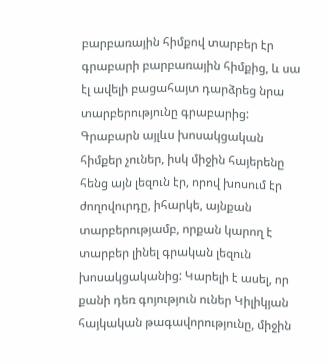բարբառային հիմքով տարբեր էր գրաբարի բարբառային հիմքից, և սա էլ ավելի բացահայտ դարձրեց նրա տարբերությունը գրաբարից: Գրաբարն այլևս խոսակցական հիմքեր չուներ, իսկ միջին հայերենը հենց այն լեզուն էր, որով խոսում էր ժողովուրդը, իհարկե, այնքան տարբերությամբ, որքան կարող է տարբեր լինել գրական լեզուն խոսակցականից: Կարելի է ասել, որ քանի դեռ գոյություն ուներ Կիլիկյան հայկական թագավորությունը, միջին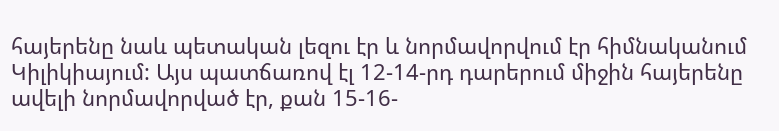հայերենը նաև պետական լեզու էր և նորմավորվում էր հիմնականում Կիլիկիայում: Այս պատճառով էլ 12-14-րդ դարերում միջին հայերենը ավելի նորմավորված էր, քան 15-16-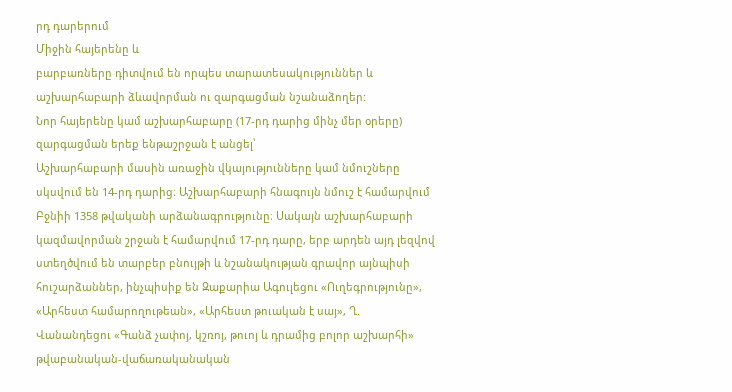րդ դարերում
Միջին հայերենը և
բարբառները դիտվում են որպես տարատեսակություններ և աշխարհաբարի ձևավորման ու զարգացման նշանաձողեր:
Նոր հայերենը կամ աշխարհաբարը (17-րդ դարից մինչ մեր օրերը) զարգացման երեք ենթաշրջան է անցել՝
Աշխարհաբարի մասին առաջին վկայությունները կամ նմուշները սկսվում են 14-րդ դարից։ Աշխարհաբարի հնագույն նմուշ է համարվում Բջնիի 1358 թվականի արձանագրությունը։ Սակայն աշխարհաբարի կազմավորման շրջան է համարվում 17-րդ դարը, երբ արդեն այդ լեզվով ստեղծվում են տարբեր բնույթի և նշանակության գրավոր այնպիսի հուշարձաններ, ինչպիսիք են Զաքարիա Ագուլեցու «Ուղեգրությունը», «Արհեստ համարողութեան», «Արհեստ թուական է սայ», Ղ. Վանանդեցու «Գանձ չափոյ, կշռոյ, թուոյ և դրամից բոլոր աշխարհի» թվաբանական-վաճառականական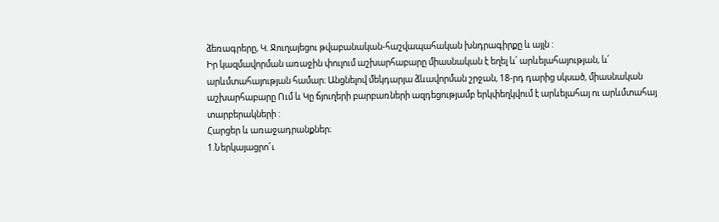ձեռագրերը, Կ. Ջուղայեցու թվաբանական-հաշվապահական խնդրագիրքը և այլն :
Իր կազմավորման առաջին փուլում աշխարհաբարը միասնական է եղել և՛ արևելահայության, և՛ արևմտահայության համար։ Անցնելով մեկդարյա ձևավորման շրջան, 18-րդ դարից սկսած, միասնական աշխարհաբարը Ում և Կը ճյուղերի բարբառների ազդեցությամբ երկփեղկվում է արևելահայ ու արևմտահայ տարբերակների :
Հարցեր և առաջադրանքներ։
1.Ներկայացրո՜ւ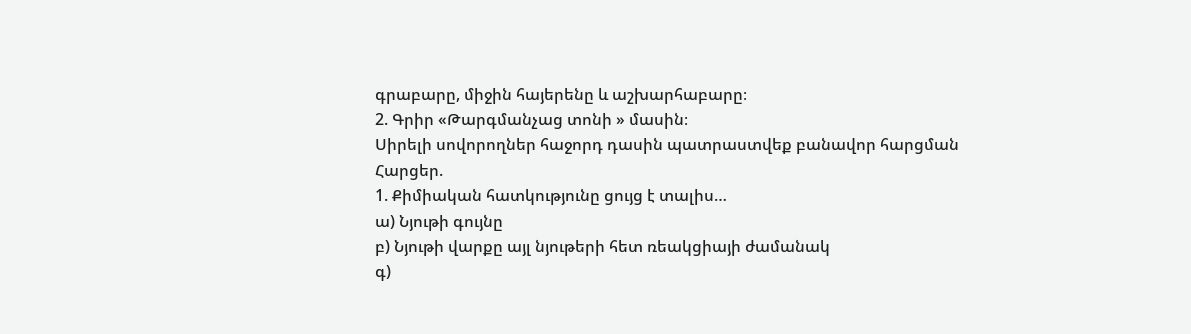գրաբարը, միջին հայերենը և աշխարհաբարը։
2. Գրիր «Թարգմանչաց տոնի » մասին։
Սիրելի սովորողներ հաջորդ դասին պատրաստվեք բանավոր հարցման
Հարցեր.
1. Քիմիական հատկությունը ցույց է տալիս…
ա) Նյութի գույնը
բ) Նյութի վարքը այլ նյութերի հետ ռեակցիայի ժամանակ
գ)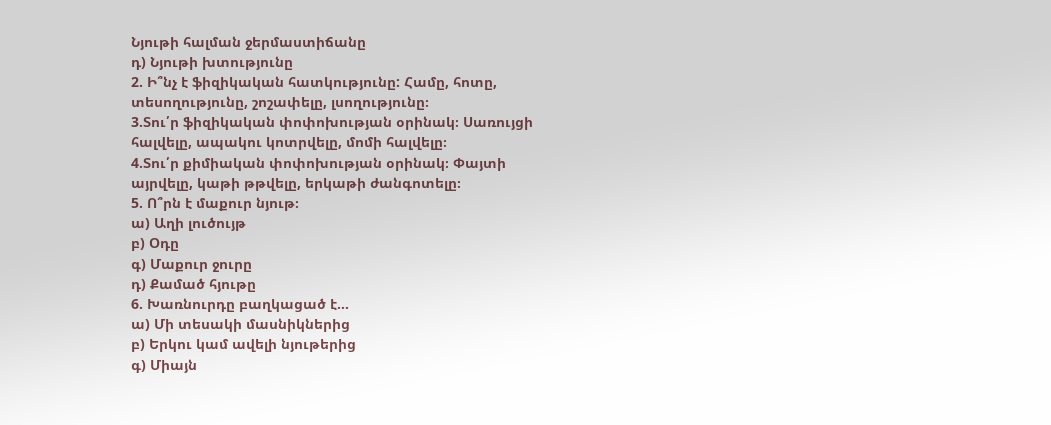Նյութի հալման ջերմաստիճանը
դ) Նյութի խտությունը
2. Ի՞նչ է ֆիզիկական հատկությունը: Համը, հոտը, տեսողությունը, շոշափելը, լսողությունը։
3.Տու՛ր ֆիզիկական փոփոխության օրինակ։ Սառույցի հալվելը, ապակու կոտրվելը, մոմի հալվելը։
4.Տու՛ր քիմիական փոփոխության օրինակ։ Փայտի այրվելը, կաթի թթվելը, երկաթի ժանգոտելը։
5. Ո՞րն է մաքուր նյութ։
ա) Աղի լուծույթ
բ) Օդը
գ) Մաքուր ջուրը
դ) Քամած հյութը
6. Խառնուրդը բաղկացած է…
ա) Մի տեսակի մասնիկներից
բ) Երկու կամ ավելի նյութերից
գ) Միայն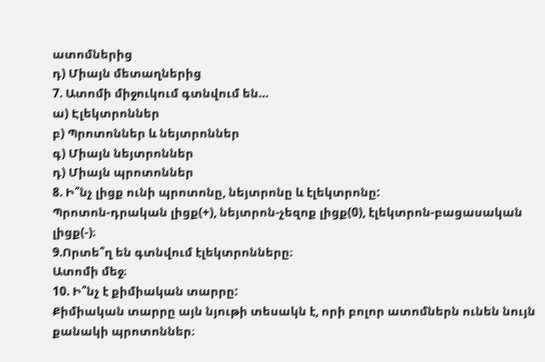ատոմներից
դ) Միայն մետաղներից
7. Ատոմի միջուկում գտնվում են…
ա) Էլեկտրոններ
բ) Պրոտոններ և նեյտրոններ
գ) Միայն նեյտրոններ
դ) Միայն պրոտոններ
8. Ի՞նչ լիցք ունի պրոտոնը, նեյտրոնը և էլեկտրոնը:
Պրոտոն-դրական լիցք(+), նեյտրոն-չեզոք լիցք(0), էլեկտրոն-բացասական լիցք(-)։
9.Որտե՞ղ են գտնվում էլեկտրոնները։
Ատոմի մեջ։
10. Ի՞նչ է քիմիական տարրը:
Քիմիական տարրը այն նյութի տեսակն է, որի բոլոր ատոմներն ունեն նույն քանակի պրոտոններ։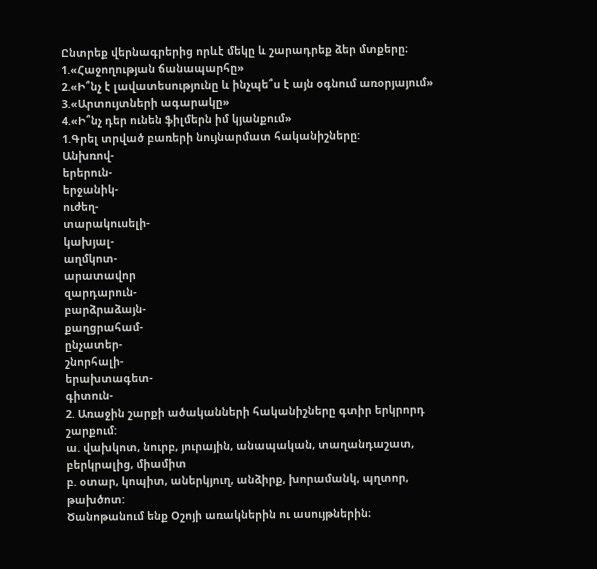Ընտրեք վերնագրերից որևէ մեկը և շարադրեք ձեր մտքերը։
1.«Հաջողության ճանապարհը»
2.«Ի՞նչ է լավատեսությունը և ինչպե՞ս է այն օգնում առօրյայում»
3.«Արտույտների ագարակը»
4.«Ի՞նչ դեր ունեն ֆիլմերն իմ կյանքում»
1.Գրել տրված բառերի նույնարմատ հականիշները:
Անխռով-
երերուն-
երջանիկ-
ուժեղ-
տարակուսելի-
կախյալ-
աղմկոտ-
արատավոր
զարդարուն-
բարձրաձայն-
քաղցրահամ-
ընչատեր-
շնորհալի-
երախտագետ-
գիտուն-
2. Առաջին շարքի ածականների հականիշները գտիր երկրորդ շարքում:
ա. վախկոտ, նուրբ, յուրային, անապական, տաղանդաշատ, բերկրալից, միամիտ
բ. օտար, կոպիտ, աներկյուղ, անձիրք, խորամանկ, պղտոր, թախծոտ:
Ծանոթանում ենք Օշոյի առակներին ու ասույթներին։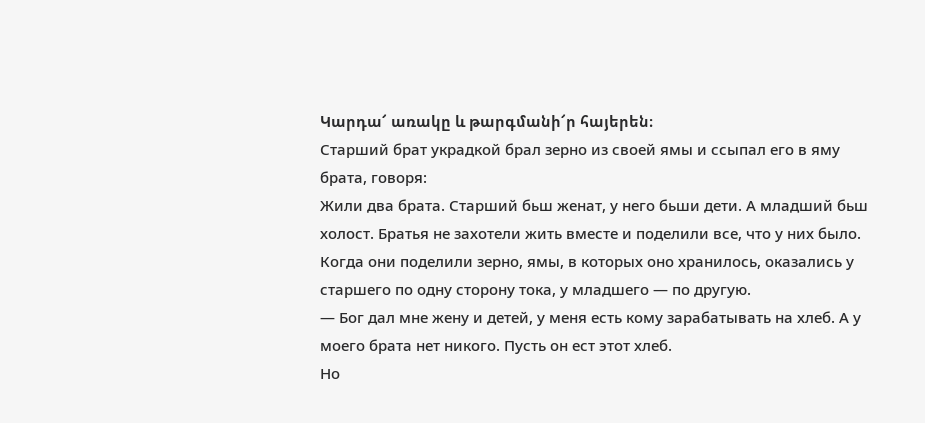Կարդա՜ առակը և թարգմանի՜ր հայերեն։
Старший брат украдкой брал зерно из своей ямы и ссыпал его в яму брата, говоря:
Жили два брата. Старший бьш женат, у него бьши дети. А младший бьш холост. Братья не захотели жить вместе и поделили все, что у них было. Когда они поделили зерно, ямы, в которых оно хранилось, оказались у старшего по одну сторону тока, у младшего — по другую.
— Бог дал мне жену и детей, у меня есть кому зарабатывать на хлеб. А у моего брата нет никого. Пусть он ест этот хлеб.
Но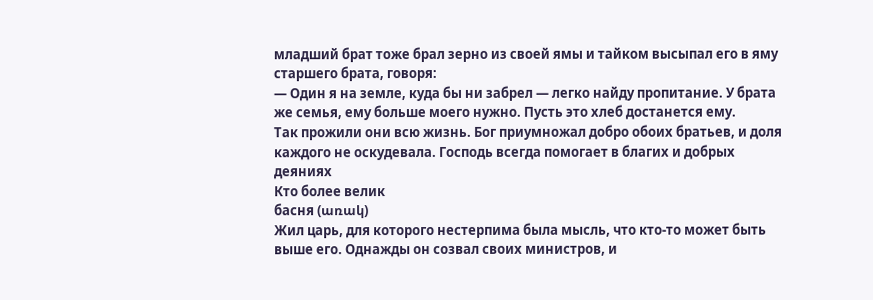младший брат тоже брал зерно из своей ямы и тайком высыпал его в яму старшего брата, говоря:
— Один я на земле, куда бы ни забрел — легко найду пропитание. У брата же семья, ему больше моего нужно. Пусть это хлеб достанется ему.
Так прожили они всю жизнь. Бог приумножал добро обоих братьев, и доля каждого не оскудевала. Господь всегда помогает в благих и добрых деяниях
Кто более велик
басня (առակ)
Жил царь, для которого нестерпима была мысль, что кто-то может быть выше его. Однажды он созвал своих министров, и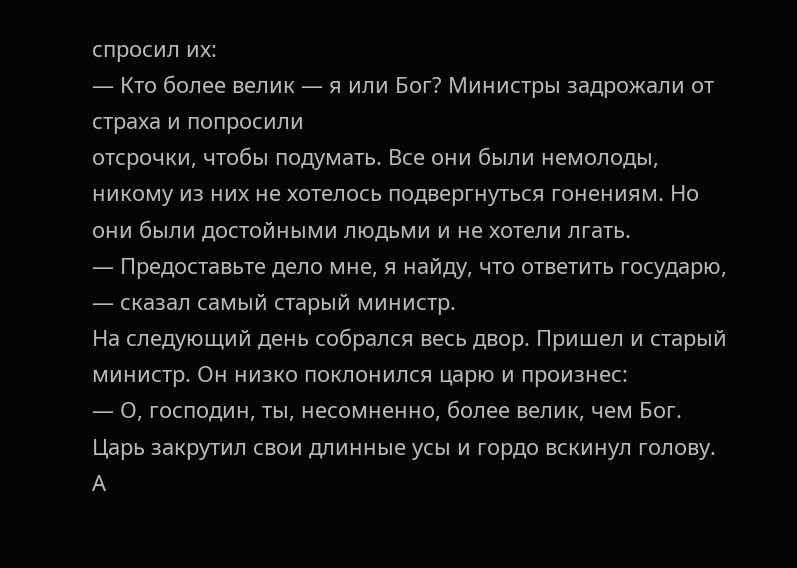спросил их:
— Кто более велик — я или Бог? Министры задрожали от страха и попросили
отсрочки, чтобы подумать. Все они были немолоды, никому из них не хотелось подвергнуться гонениям. Но они были достойными людьми и не хотели лгать.
— Предоставьте дело мне, я найду, что ответить государю, — сказал самый старый министр.
На следующий день собрался весь двор. Пришел и старый министр. Он низко поклонился царю и произнес:
— О, господин, ты, несомненно, более велик, чем Бог.
Царь закрутил свои длинные усы и гордо вскинул голову. А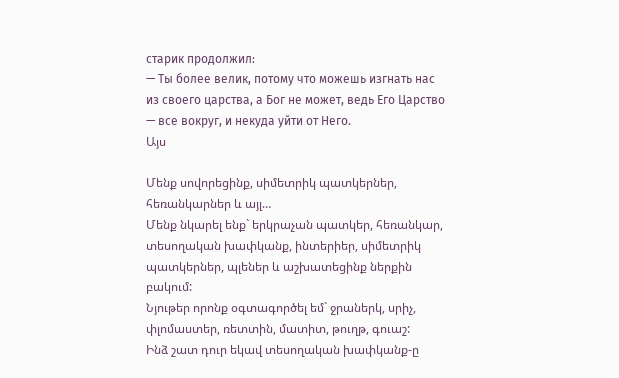старик продолжил:
— Ты более велик, потому что можешь изгнать нас из своего царства, а Бог не может, ведь Его Царство — все вокруг, и некуда уйти от Него.
Այս

Մենք սովորեցինք, սիմետրիկ պատկերներ, հեռանկարներ և այլ…
Մենք նկարել ենք` երկրաչան պատկեր, հեռանկար, տեսողական խափկանք, ինտերիեր, սիմետրիկ պատկերներ, պլեներ և աշխատեցինք ներքին բակում:
Նյութեր որոնք օգտագործել եմ` ջրաներկ, սրիչ, փլոմաստեր, ռետտին, մատիտ, թուղթ, գուաշ:
Ինձ շատ դուր եկավ տեսողական խափկանք-ը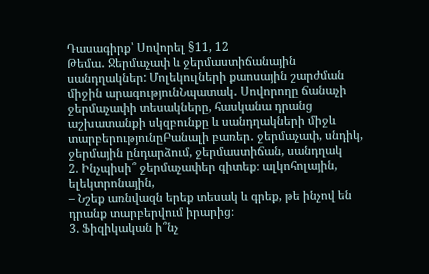Դասագիրք՝ Սովորել §11, 12
Թեմա․ Ջերմաչափ և ջերմաստիճանային սանդղակներ: Մոլեկուլների քաոսային շարժման միջին արագությունՆպատակ․ Սովորողը ճանաչի ջերմաչափի տեսակները, հասկանա դրանց աշխատանքի սկզբունքը և սանդղակների միջև տարբերությունըԲանալի բառեր․ ջերմաչափ, սնդիկ, ջերմային ընդարձում, ջերմաստիճան, սանդղակ
2. Ինչպիսի՞ ջերմաչափեր գիտեք։ ալկոհոլային, ելեկտրոնային,
– Նշեք առնվազն երեք տեսակ և գրեք, թե ինչով են դրանք տարբերվում իրարից։
3. Ֆիզիկական ի՞նչ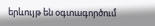երևույթ են օգտագործում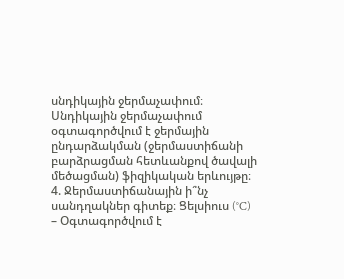սնդիկային ջերմաչափում։ Սնդիկային ջերմաչափում օգտագործվում է ջերմային ընդարձակման (ջերմաստիճանի բարձրացման հետևանքով ծավալի մեծացման) ֆիզիկական երևույթը։
4. Ջերմաստիճանային ի՞նչ սանդղակներ գիտեք։ Ցելսիուս (°C) – Օգտագործվում է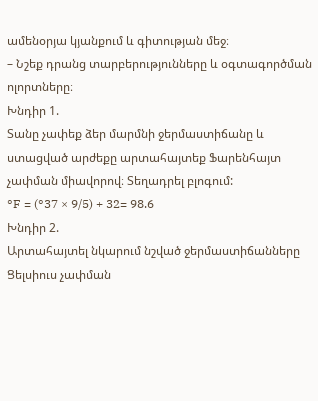ամենօրյա կյանքում և գիտության մեջ։
– Նշեք դրանց տարբերությունները և օգտագործման ոլորտները։
Խնդիր 1.
Տանը չափեք ձեր մարմնի ջերմաստիճանը և ստացված արժեքը արտահայտեք Ֆարենհայտ չափման միավորով։ Տեղադրել բլոգում:
°F = (°37 × 9/5) + 32= 98.6
Խնդիր 2.
Արտահայտել նկարում նշված ջերմաստիճանները Ցելսիուս չափման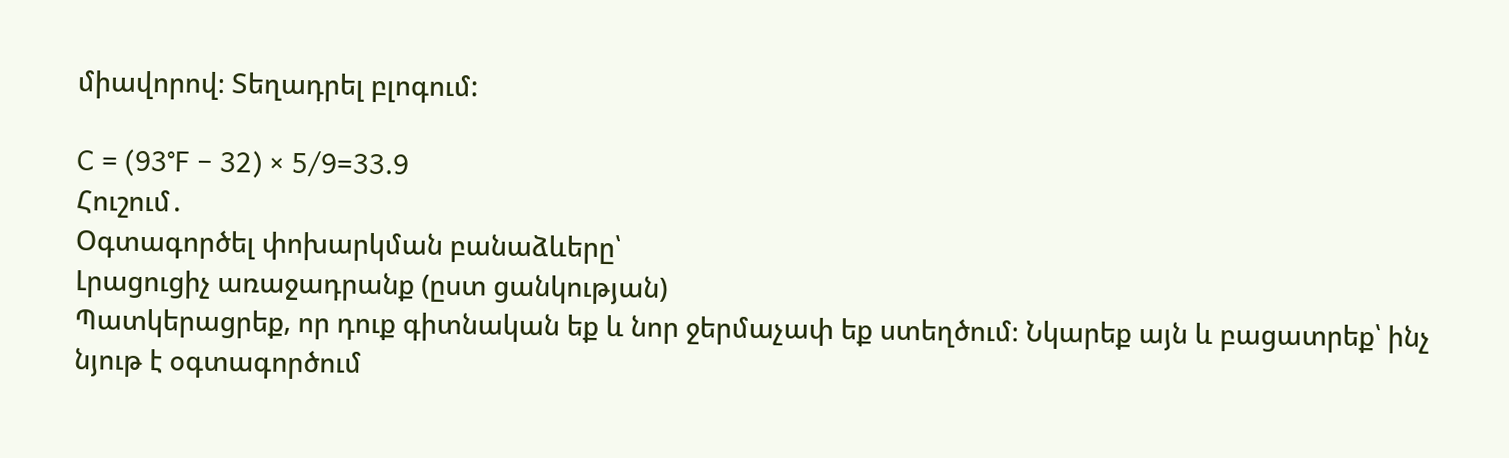միավորով։ Տեղադրել բլոգում:

C = (93°F − 32) × 5/9=33.9
Հուշում․
Օգտագործել փոխարկման բանաձևերը՝
Լրացուցիչ առաջադրանք (ըստ ցանկության)
Պատկերացրեք, որ դուք գիտնական եք և նոր ջերմաչափ եք ստեղծում։ Նկարեք այն և բացատրեք՝ ինչ նյութ է օգտագործում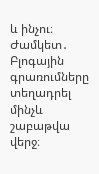և ինչու։
Ժամկետ․
Բլոգային գրառումները տեղադրել մինչև շաբաթվա վերջ։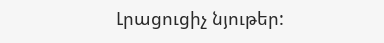Լրացուցիչ նյութեր: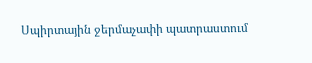Սպիրտային ջերմաչափի պատրաստում